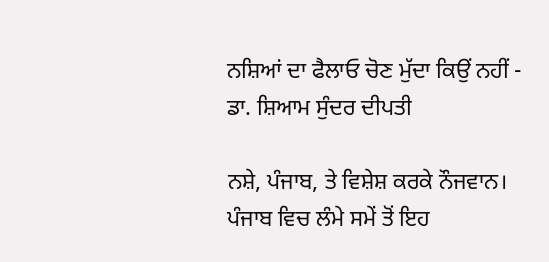ਨਸ਼ਿਆਂ ਦਾ ਫੈਲਾਓ ਚੋਣ ਮੁੱਦਾ ਕਿਉਂ ਨਹੀਂ - ਡਾ. ਸ਼ਿਆਮ ਸੁੰਦਰ ਦੀਪਤੀ

ਨਸ਼ੇ, ਪੰਜਾਬ, ਤੇ ਵਿਸ਼ੇਸ਼ ਕਰਕੇ ਨੌਜਵਾਨ। ਪੰਜਾਬ ਵਿਚ ਲੰਮੇ ਸਮੇਂ ਤੋਂ ਇਹ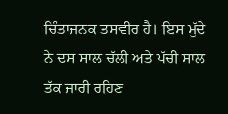ਚਿੰਤਾਜਨਕ ਤਸਵੀਰ ਹੈ। ਇਸ ਮੁੱਦੇ ਨੇ ਦਸ ਸਾਲ ਚੱਲੀ ਅਤੇ ਪੱਚੀ ਸਾਲ ਤੱਕ ਜਾਰੀ ਰਹਿਣ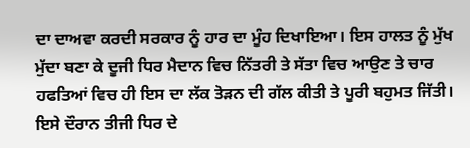ਦਾ ਦਾਅਵਾ ਕਰਦੀ ਸਰਕਾਰ ਨੂੰ ਹਾਰ ਦਾ ਮੂੰਹ ਦਿਖਾਇਆ। ਇਸ ਹਾਲਤ ਨੂੰ ਮੁੱਖ ਮੁੱਦਾ ਬਣਾ ਕੇ ਦੂਜੀ ਧਿਰ ਮੈਦਾਨ ਵਿਚ ਨਿੱਤਰੀ ਤੇ ਸੱਤਾ ਵਿਚ ਆਉਣ ਤੇ ਚਾਰ ਹਫਤਿਆਂ ਵਿਚ ਹੀ ਇਸ ਦਾ ਲੱਕ ਤੋੜਨ ਦੀ ਗੱਲ ਕੀਤੀ ਤੇ ਪੂਰੀ ਬਹੁਮਤ ਜਿੱਤੀ। ਇਸੇ ਦੌਰਾਨ ਤੀਜੀ ਧਿਰ ਦੇ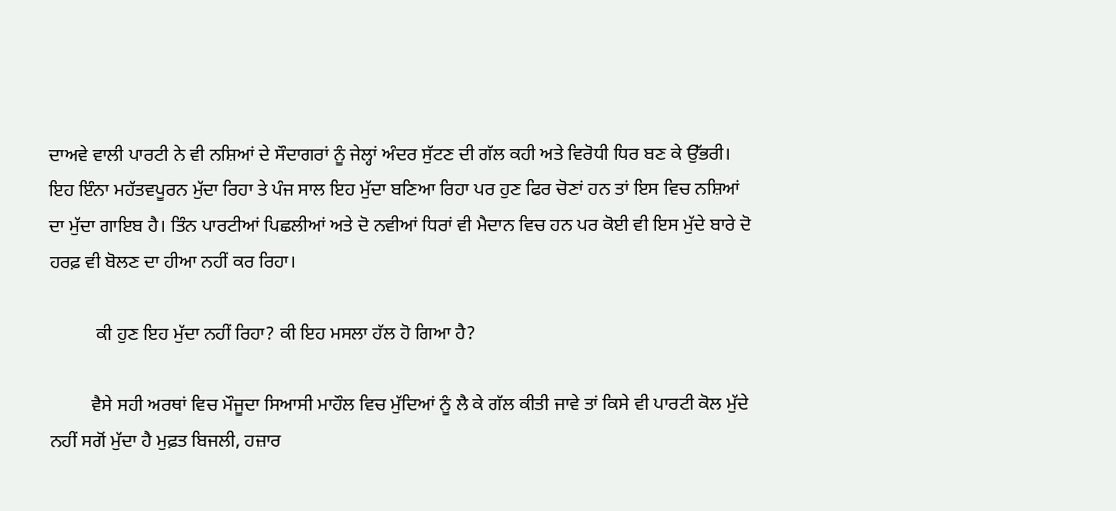ਦਾਅਵੇ ਵਾਲੀ ਪਾਰਟੀ ਨੇ ਵੀ ਨਸ਼ਿਆਂ ਦੇ ਸੌਦਾਗਰਾਂ ਨੂੰ ਜੇਲ੍ਹਾਂ ਅੰਦਰ ਸੁੱਟਣ ਦੀ ਗੱਲ ਕਹੀ ਅਤੇ ਵਿਰੋਧੀ ਧਿਰ ਬਣ ਕੇ ਉੱਭਰੀ। ਇਹ ਇੰਨਾ ਮਹੱਤਵਪੂਰਨ ਮੁੱਦਾ ਰਿਹਾ ਤੇ ਪੰਜ ਸਾਲ ਇਹ ਮੁੱਦਾ ਬਣਿਆ ਰਿਹਾ ਪਰ ਹੁਣ ਫਿਰ ਚੋਣਾਂ ਹਨ ਤਾਂ ਇਸ ਵਿਚ ਨਸ਼ਿਆਂ ਦਾ ਮੁੱਦਾ ਗਾਇਬ ਹੈ। ਤਿੰਨ ਪਾਰਟੀਆਂ ਪਿਛਲੀਆਂ ਅਤੇ ਦੋ ਨਵੀਆਂ ਧਿਰਾਂ ਵੀ ਮੈਦਾਨ ਵਿਚ ਹਨ ਪਰ ਕੋਈ ਵੀ ਇਸ ਮੁੱਦੇ ਬਾਰੇ ਦੋ ਹਰਫ਼ ਵੀ ਬੋਲਣ ਦਾ ਹੀਆ ਨਹੀਂ ਕਰ ਰਿਹਾ।

          ਕੀ ਹੁਣ ਇਹ ਮੁੱਦਾ ਨਹੀਂ ਰਿਹਾ? ਕੀ ਇਹ ਮਸਲਾ ਹੱਲ ਹੋ ਗਿਆ ਹੈ?

         ਵੈਸੇ ਸਹੀ ਅਰਥਾਂ ਵਿਚ ਮੌਜੂਦਾ ਸਿਆਸੀ ਮਾਹੌਲ ਵਿਚ ਮੁੱਦਿਆਂ ਨੂੰ ਲੈ ਕੇ ਗੱਲ ਕੀਤੀ ਜਾਵੇ ਤਾਂ ਕਿਸੇ ਵੀ ਪਾਰਟੀ ਕੋਲ ਮੁੱਦੇ ਨਹੀਂ ਸਗੋਂ ਮੁੱਦਾ ਹੈ ਮੁਫ਼ਤ ਬਿਜਲੀ, ਹਜ਼ਾਰ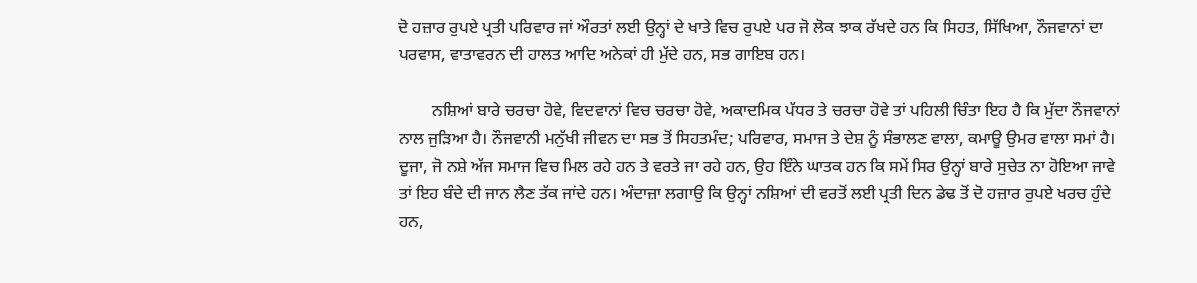ਦੋ ਹਜ਼ਾਰ ਰੁਪਏ ਪ੍ਰਤੀ ਪਰਿਵਾਰ ਜਾਂ ਔਰਤਾਂ ਲਈ ਉਨ੍ਹਾਂ ਦੇ ਖਾਤੇ ਵਿਚ ਰੁਪਏ ਪਰ ਜੋ ਲੋਕ ਝਾਕ ਰੱਖਦੇ ਹਨ ਕਿ ਸਿਹਤ, ਸਿੱਖਿਆ, ਨੌਜਵਾਨਾਂ ਦਾ ਪਰਵਾਸ, ਵਾਤਾਵਰਨ ਦੀ ਹਾਲਤ ਆਦਿ ਅਨੇਕਾਂ ਹੀ ਮੁੱਦੇ ਹਨ, ਸਭ ਗਾਇਬ ਹਨ।

        ਨਸ਼ਿਆਂ ਬਾਰੇ ਚਰਚਾ ਹੋਵੇ, ਵਿਦਵਾਨਾਂ ਵਿਚ ਚਰਚਾ ਹੋਵੇ, ਅਕਾਦਮਿਕ ਪੱਧਰ ਤੇ ਚਰਚਾ ਹੋਵੇ ਤਾਂ ਪਹਿਲੀ ਚਿੰਤਾ ਇਹ ਹੈ ਕਿ ਮੁੱਦਾ ਨੌਜਵਾਨਾਂ ਨਾਲ ਜੁੜਿਆ ਹੈ। ਨੌਜਵਾਨੀ ਮਨੁੱਖੀ ਜੀਵਨ ਦਾ ਸਭ ਤੋਂ ਸਿਹਤਮੰਦ; ਪਰਿਵਾਰ, ਸਮਾਜ ਤੇ ਦੇਸ਼ ਨੂੰ ਸੰਭਾਲਣ ਵਾਲਾ, ਕਮਾਊ ਉਮਰ ਵਾਲਾ ਸਮਾਂ ਹੈ। ਦੂਜਾ, ਜੋ ਨਸ਼ੇ ਅੱਜ ਸਮਾਜ ਵਿਚ ਮਿਲ ਰਹੇ ਹਨ ਤੇ ਵਰਤੇ ਜਾ ਰਹੇ ਹਨ, ਉਹ ਇੰਨੇ ਘਾਤਕ ਹਨ ਕਿ ਸਮੇਂ ਸਿਰ ਉਨ੍ਹਾਂ ਬਾਰੇ ਸੁਚੇਤ ਨਾ ਹੋਇਆ ਜਾਵੇ ਤਾਂ ਇਹ ਬੰਦੇ ਦੀ ਜਾਨ ਲੈਣ ਤੱਕ ਜਾਂਦੇ ਹਨ। ਅੰਦਾਜ਼ਾ ਲਗਾਉ ਕਿ ਉਨ੍ਹਾਂ ਨਸ਼ਿਆਂ ਦੀ ਵਰਤੋਂ ਲਈ ਪ੍ਰਤੀ ਦਿਨ ਡੇਢ ਤੋਂ ਦੋ ਹਜ਼ਾਰ ਰੁਪਏ ਖਰਚ ਹੁੰਦੇ ਹਨ,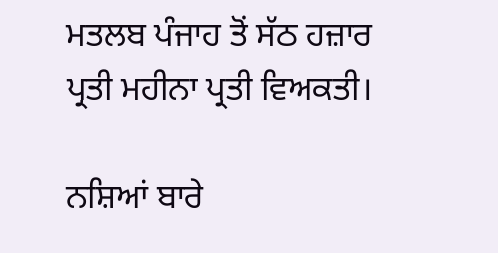ਮਤਲਬ ਪੰਜਾਹ ਤੋਂ ਸੱਠ ਹਜ਼ਾਰ ਪ੍ਰਤੀ ਮਹੀਨਾ ਪ੍ਰਤੀ ਵਿਅਕਤੀ।

ਨਸ਼ਿਆਂ ਬਾਰੇ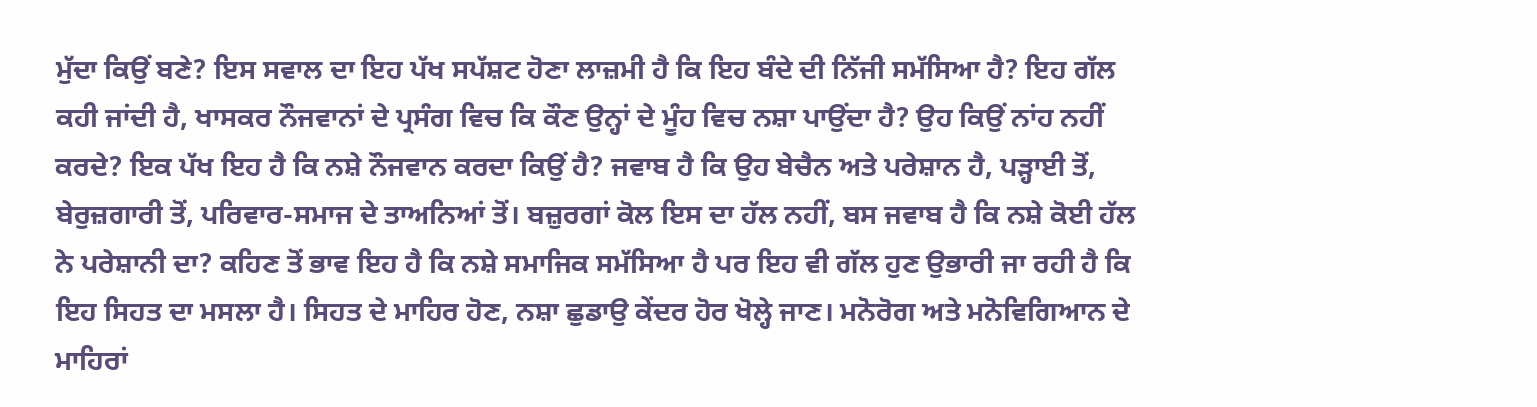ਮੁੱਦਾ ਕਿਉਂ ਬਣੇ? ਇਸ ਸਵਾਲ ਦਾ ਇਹ ਪੱਖ ਸਪੱਸ਼ਟ ਹੋਣਾ ਲਾਜ਼ਮੀ ਹੈ ਕਿ ਇਹ ਬੰਦੇ ਦੀ ਨਿੱਜੀ ਸਮੱਸਿਆ ਹੈ? ਇਹ ਗੱਲ ਕਹੀ ਜਾਂਦੀ ਹੈ, ਖਾਸਕਰ ਨੌਜਵਾਨਾਂ ਦੇ ਪ੍ਰਸੰਗ ਵਿਚ ਕਿ ਕੌਣ ਉਨ੍ਹਾਂ ਦੇ ਮੂੰਹ ਵਿਚ ਨਸ਼ਾ ਪਾਉਂਦਾ ਹੈ? ਉਹ ਕਿਉਂ ਨਾਂਹ ਨਹੀਂ ਕਰਦੇ? ਇਕ ਪੱਖ ਇਹ ਹੈ ਕਿ ਨਸ਼ੇ ਨੌਜਵਾਨ ਕਰਦਾ ਕਿਉਂ ਹੈ? ਜਵਾਬ ਹੈ ਕਿ ਉਹ ਬੇਚੈਨ ਅਤੇ ਪਰੇਸ਼ਾਨ ਹੈ, ਪੜ੍ਹਾਈ ਤੋਂ, ਬੇਰੁਜ਼ਗਾਰੀ ਤੋਂ, ਪਰਿਵਾਰ-ਸਮਾਜ ਦੇ ਤਾਅਨਿਆਂ ਤੋਂ। ਬਜ਼ੁਰਗਾਂ ਕੋਲ ਇਸ ਦਾ ਹੱਲ ਨਹੀਂ, ਬਸ ਜਵਾਬ ਹੈ ਕਿ ਨਸ਼ੇ ਕੋਈ ਹੱਲ ਨੇ ਪਰੇਸ਼ਾਨੀ ਦਾ? ਕਹਿਣ ਤੋਂ ਭਾਵ ਇਹ ਹੈ ਕਿ ਨਸ਼ੇ ਸਮਾਜਿਕ ਸਮੱਸਿਆ ਹੈ ਪਰ ਇਹ ਵੀ ਗੱਲ ਹੁਣ ਉਭਾਰੀ ਜਾ ਰਹੀ ਹੈ ਕਿ ਇਹ ਸਿਹਤ ਦਾ ਮਸਲਾ ਹੈ। ਸਿਹਤ ਦੇ ਮਾਹਿਰ ਹੋਣ, ਨਸ਼ਾ ਛੁਡਾਉ ਕੇਂਦਰ ਹੋਰ ਖੋਲ੍ਹੇ ਜਾਣ। ਮਨੋਰੋਗ ਅਤੇ ਮਨੋਵਿਗਿਆਨ ਦੇ ਮਾਹਿਰਾਂ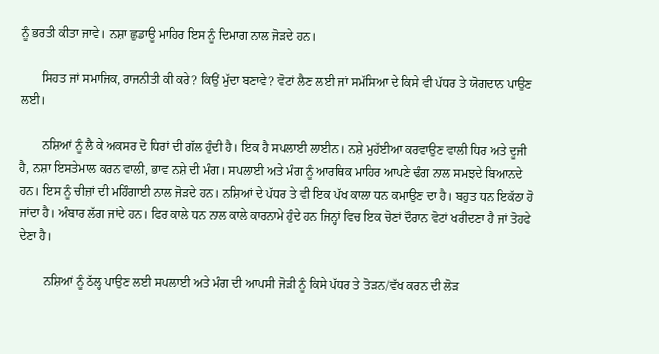ਨੂੰ ਭਰਤੀ ਕੀਤਾ ਜਾਵੇ। ਨਸ਼ਾ ਛੁਡਾਊ ਮਾਹਿਰ ਇਸ ਨੂੰ ਦਿਮਾਗ ਨਾਲ ਜੋੜਦੇ ਹਨ।

       ਸਿਹਤ ਜਾਂ ਸਮਾਜਿਕ, ਰਾਜਨੀਤੀ ਕੀ ਕਰੇ? ਕਿਉਂ ਮੁੱਦਾ ਬਣਾਵੇ? ਵੋਟਾਂ ਲੈਣ ਲਈ ਜਾਂ ਸਮੱਸਿਆ ਦੇ ਕਿਸੇ ਵੀ ਪੱਧਰ ਤੇ ਯੋਗਦਾਨ ਪਾਉਣ ਲਈ।

       ਨਸ਼ਿਆਂ ਨੂੰ ਲੈ ਕੇ ਅਕਸਰ ਦੋ ਧਿਰਾਂ ਦੀ ਗੱਲ ਹੁੰਦੀ ਹੈ। ਇਕ ਹੈ ਸਪਲਾਈ ਲਾਈਨ। ਨਸ਼ੇ ਮੁਹੱਈਆ ਕਰਵਾਉਣ ਵਾਲੀ ਧਿਰ ਅਤੇ ਦੂਜੀ ਹੈ, ਨਸ਼ਾ ਇਸਤੇਮਾਲ ਕਰਨ ਵਾਲੀ, ਭਾਵ ਨਸ਼ੇ ਦੀ ਮੰਗ। ਸਪਲਾਈ ਅਤੇ ਮੰਗ ਨੂੰ ਆਰਥਿਕ ਮਾਹਿਰ ਆਪਣੇ ਢੰਗ ਨਾਲ ਸਮਝਦੇ ਬਿਆਨਦੇ ਹਨ। ਇਸ ਨੂੰ ਚੀਜ਼ਾਂ ਦੀ ਮਹਿੰਗਾਈ ਨਾਲ ਜੋੜਦੇ ਹਨ। ਨਸ਼ਿਆਂ ਦੇ ਪੱਧਰ ਤੇ ਵੀ ਇਕ ਪੱਖ ਕਾਲਾ ਧਨ ਕਮਾਉਣ ਦਾ ਹੈ। ਬਹੁਤ ਧਨ ਇਕੱਠਾ ਹੋ ਜਾਂਦਾ ਹੈ। ਅੰਬਾਰ ਲੱਗ ਜਾਂਦੇ ਹਨ। ਫਿਰ ਕਾਲੇ ਧਨ ਨਾਲ ਕਾਲੇ ਕਾਰਨਾਮੇ ਹੁੰਦੇ ਹਨ ਜਿਨ੍ਹਾਂ ਵਿਚ ਇਕ ਚੋਣਾਂ ਦੌਰਾਨ ਵੋਟਾਂ ਖਰੀਦਣਾ ਹੈ ਜਾਂ ਤੋਹਫੇ ਦੇਣਾ ਹੈ।

        ਨਸ਼ਿਆਂ ਨੂੰ ਠੱਲ੍ਹ ਪਾਉਣ ਲਈ ਸਪਲਾਈ ਅਤੇ ਮੰਗ ਦੀ ਆਪਸੀ ਜੋੜੀ ਨੂੰ ਕਿਸੇ ਪੱਧਰ ਤੇ ਤੋੜਨ/ਵੱਖ ਕਰਨ ਦੀ ਲੋੜ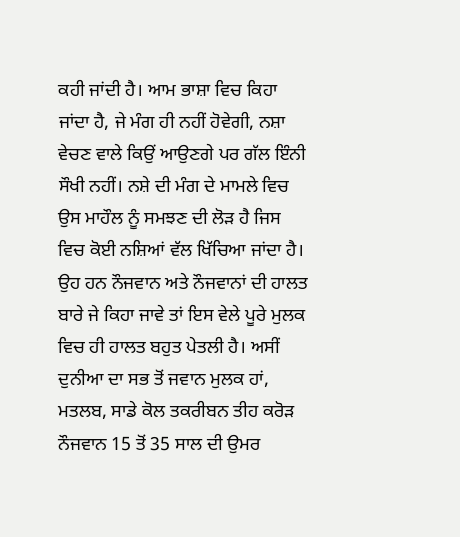ਕਹੀ ਜਾਂਦੀ ਹੈ। ਆਮ ਭਾਸ਼ਾ ਵਿਚ ਕਿਹਾ ਜਾਂਦਾ ਹੈ, ਜੇ ਮੰਗ ਹੀ ਨਹੀਂ ਹੋਵੇਗੀ, ਨਸ਼ਾ ਵੇਚਣ ਵਾਲੇ ਕਿਉਂ ਆਉਣਗੇ ਪਰ ਗੱਲ ਇੰਨੀ ਸੌਖੀ ਨਹੀਂ। ਨਸ਼ੇ ਦੀ ਮੰਗ ਦੇ ਮਾਮਲੇ ਵਿਚ ਉਸ ਮਾਹੌਲ ਨੂੰ ਸਮਝਣ ਦੀ ਲੋੜ ਹੈ ਜਿਸ ਵਿਚ ਕੋਈ ਨਸ਼ਿਆਂ ਵੱਲ ਖਿੱਚਿਆ ਜਾਂਦਾ ਹੈ। ਉਹ ਹਨ ਨੌਜਵਾਨ ਅਤੇ ਨੌਜਵਾਨਾਂ ਦੀ ਹਾਲਤ ਬਾਰੇ ਜੇ ਕਿਹਾ ਜਾਵੇ ਤਾਂ ਇਸ ਵੇਲੇ ਪੂਰੇ ਮੁਲਕ ਵਿਚ ਹੀ ਹਾਲਤ ਬਹੁਤ ਪੇਤਲੀ ਹੈ। ਅਸੀਂ ਦੁਨੀਆ ਦਾ ਸਭ ਤੋਂ ਜਵਾਨ ਮੁਲਕ ਹਾਂ, ਮਤਲਬ, ਸਾਡੇ ਕੋਲ ਤਕਰੀਬਨ ਤੀਹ ਕਰੋੜ ਨੌਜਵਾਨ 15 ਤੋਂ 35 ਸਾਲ ਦੀ ਉਮਰ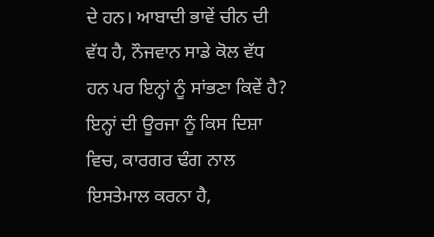ਦੇ ਹਨ। ਆਬਾਦੀ ਭਾਵੇਂ ਚੀਨ ਦੀ ਵੱਧ ਹੈ, ਨੌਜਵਾਨ ਸਾਡੇ ਕੋਲ ਵੱਧ ਹਨ ਪਰ ਇਨ੍ਹਾਂ ਨੂੰ ਸਾਂਭਣਾ ਕਿਵੇਂ ਹੈ? ਇਨ੍ਹਾਂ ਦੀ ਊਰਜਾ ਨੂੰ ਕਿਸ ਦਿਸ਼ਾ ਵਿਚ, ਕਾਰਗਰ ਢੰਗ ਨਾਲ ਇਸਤੇਮਾਲ ਕਰਨਾ ਹੈ,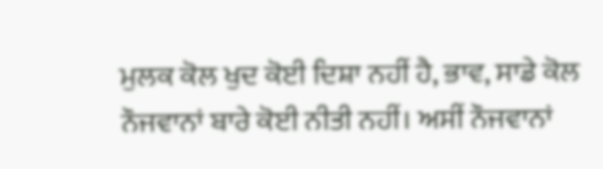ਮੁਲਕ ਕੋਲ ਖੁਦ ਕੋਈ ਦਿਸ਼ਾ ਨਹੀਂ ਹੈ, ਭਾਵ, ਸਾਡੇ ਕੋਲ ਨੌਜਵਾਨਾਂ ਬਾਰੇ ਕੋਈ ਨੀਤੀ ਨਹੀਂ। ਅਸੀਂ ਨੌਜਵਾਨਾਂ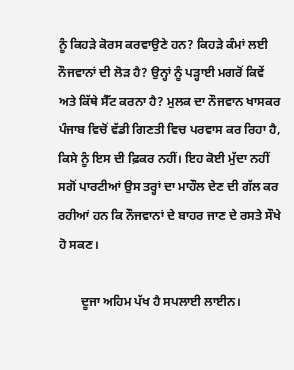ਨੂੰ ਕਿਹੜੇ ਕੋਰਸ ਕਰਵਾਉਣੇ ਹਨ? ਕਿਹੜੇ ਕੰਮਾਂ ਲਈ ਨੌਜਵਾਨਾਂ ਦੀ ਲੋੜ ਹੈ? ਉਨ੍ਹਾਂ ਨੂੰ ਪੜ੍ਹਾਈ ਮਗਰੋਂ ਕਿਵੇਂ ਅਤੇ ਕਿੱਥੇ ਸੈੱਟ ਕਰਨਾ ਹੈ? ਮੁਲਕ ਦਾ ਨੌਜਵਾਨ ਖਾਸਕਰ ਪੰਜਾਬ ਵਿਚੋਂ ਵੱਡੀ ਗਿਣਤੀ ਵਿਚ ਪਰਵਾਸ ਕਰ ਰਿਹਾ ਹੈ, ਕਿਸੇ ਨੂੰ ਇਸ ਦੀ ਫ਼ਿਕਰ ਨਹੀਂ। ਇਹ ਕੋਈ ਮੁੱਦਾ ਨਹੀਂ ਸਗੋਂ ਪਾਰਟੀਆਂ ਉਸ ਤਰ੍ਹਾਂ ਦਾ ਮਾਹੌਲ ਦੇਣ ਦੀ ਗੱਲ ਕਰ ਰਹੀਆਂ ਹਨ ਕਿ ਨੌਜਵਾਨਾਂ ਦੇ ਬਾਹਰ ਜਾਣ ਦੇ ਰਸਤੇ ਸੌਖੇ ਹੋ ਸਕਣ।

       ਦੂਜਾ ਅਹਿਮ ਪੱਖ ਹੈ ਸਪਲਾਈ ਲਾਈਨ।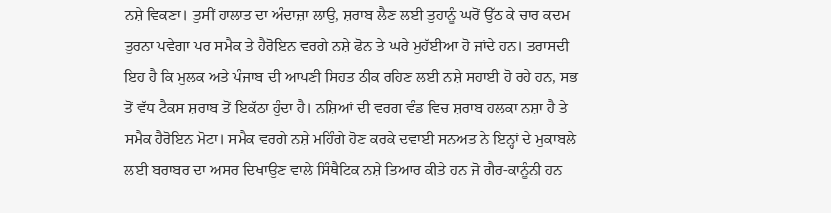ਨਸ਼ੇ ਵਿਕਣਾ। ਤੁਸੀਂ ਹਾਲਾਤ ਦਾ ਅੰਦਾਜ਼ਾ ਲਾਉ, ਸ਼ਰਾਬ ਲੈਣ ਲਈ ਤੁਹਾਨੂੰ ਘਰੋਂ ਉੱਠ ਕੇ ਚਾਰ ਕਦਮ ਤੁਰਨਾ ਪਵੇਗਾ ਪਰ ਸਮੈਕ ਤੇ ਹੈਰੋਇਨ ਵਰਗੇ ਨਸ਼ੇ ਫੋਨ ਤੇ ਘਰੇ ਮੁਹੱਈਆ ਹੋ ਜਾਂਦੇ ਹਨ। ਤਰਾਸਦੀ ਇਹ ਹੈ ਕਿ ਮੁਲਕ ਅਤੇ ਪੰਜਾਬ ਦੀ ਆਪਣੀ ਸਿਹਤ ਠੀਕ ਰਹਿਣ ਲਈ ਨਸ਼ੇ ਸਹਾਈ ਹੋ ਰਹੇ ਹਨ, ਸਭ ਤੋਂ ਵੱਧ ਟੈਕਸ ਸ਼ਰਾਬ ਤੋਂ ਇਕੱਠਾ ਹੁੰਦਾ ਹੈ। ਨਸ਼ਿਆਂ ਦੀ ਵਰਗ ਵੰਡ ਵਿਚ ਸ਼ਰਾਬ ਹਲਕਾ ਨਸ਼ਾ ਹੈ ਤੇ ਸਮੈਕ ਹੈਰੋਇਨ ਮੋਟਾ। ਸਮੈਕ ਵਰਗੇ ਨਸ਼ੇ ਮਹਿੰਗੇ ਹੋਣ ਕਰਕੇ ਦਵਾਈ ਸਨਅਤ ਨੇ ਇਨ੍ਹਾਂ ਦੇ ਮੁਕਾਬਲੇ ਲਈ ਬਰਾਬਰ ਦਾ ਅਸਰ ਦਿਖਾਉਣ ਵਾਲੇ ਸਿੰਥੈਟਿਕ ਨਸ਼ੇ ਤਿਆਰ ਕੀਤੇ ਹਨ ਜੋ ਗੈਰ-ਕਾਨੂੰਨੀ ਹਨ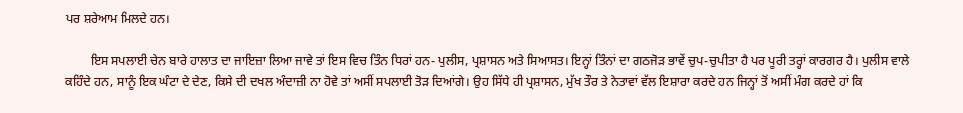ਪਰ ਸ਼ਰੇਆਮ ਮਿਲਦੇ ਹਨ।

        ਇਸ ਸਪਲਾਈ ਚੇਨ ਬਾਰੇ ਹਾਲਾਤ ਦਾ ਜਾਇਜ਼ਾ ਲਿਆ ਜਾਵੇ ਤਾਂ ਇਸ ਵਿਚ ਤਿੰਨ ਧਿਰਾਂ ਹਨ- ਪੁਲੀਸ, ਪ੍ਰਸ਼ਾਸਨ ਅਤੇ ਸਿਆਸਤ। ਇਨ੍ਹਾਂ ਤਿੰਨਾਂ ਦਾ ਗਠਜੋੜ ਭਾਵੇਂ ਚੁਪ-ਚੁਪੀਤਾ ਹੈ ਪਰ ਪੂਰੀ ਤਰ੍ਹਾਂ ਕਾਰਗਰ ਹੈ। ਪੁਲੀਸ ਵਾਲੇ ਕਹਿੰਦੇ ਹਨ, ਸਾਨੂੰ ਇਕ ਘੰਟਾ ਦੇ ਦੇਣ, ਕਿਸੇ ਦੀ ਦਖਲ ਅੰਦਾਜ਼ੀ ਨਾ ਹੋਵੇ ਤਾਂ ਅਸੀਂ ਸਪਲਾਈ ਤੋੜ ਦਿਆਂਗੇ। ਉਹ ਸਿੱਧੇ ਹੀ ਪ੍ਰਸ਼ਾਸਨ, ਮੁੱਖ ਤੌਰ ਤੇ ਨੇਤਾਵਾਂ ਵੱਲ ਇਸ਼ਾਰਾ ਕਰਦੇ ਹਨ ਜਿਨ੍ਹਾਂ ਤੋਂ ਅਸੀਂ ਮੰਗ ਕਰਦੇ ਹਾਂ ਕਿ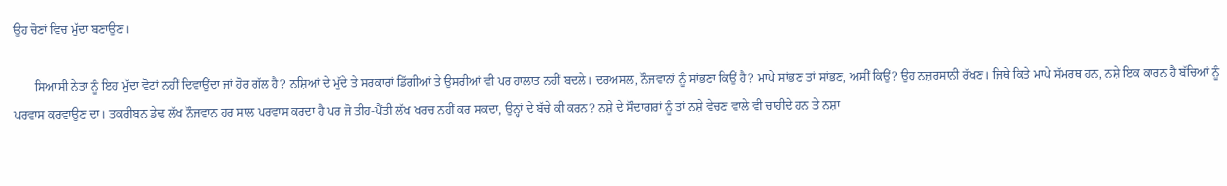ਉਹ ਚੋਣਾਂ ਵਿਚ ਮੁੱਦਾ ਬਣਾਉਣ।

       ਸਿਆਸੀ ਨੇਤਾ ਨੂੰ ਇਹ ਮੁੱਦਾ ਵੋਟਾਂ ਨਹੀਂ ਦਿਵਾਉਂਦਾ ਜਾਂ ਹੋਰ ਗੱਲ ਹੈ? ਨਸ਼ਿਆਂ ਦੇ ਮੁੱਦੇ ਤੇ ਸਰਕਾਰਾਂ ਡਿੱਗੀਆਂ ਤੇ ਉਸਰੀਆਂ ਵੀ ਪਰ ਹਾਲਾਤ ਨਹੀਂ ਬਦਲੇ। ਦਰਅਸਲ, ਨੌਜਵਾਨਾਂ ਨੂੰ ਸਾਂਭਣਾ ਕਿਉਂ ਹੈ? ਮਾਪੇ ਸਾਂਭਣ ਤਾਂ ਸਾਂਭਣ, ਅਸੀਂ ਕਿਉਂ? ਉਹ ਨਜ਼ਰਸਾਨੀ ਰੱਖਣ। ਜਿਥੇ ਕਿਤੇ ਮਾਪੇ ਸੱਮਰਥ ਹਨ, ਨਸ਼ੇ ਇਕ ਕਾਰਨ ਹੈ ਬੱਚਿਆਂ ਨੂੰ ਪਰਵਾਸ ਕਰਵਾਉਣ ਦਾ। ਤਕਰੀਬਨ ਡੇਢ ਲੱਖ ਨੌਜਵਾਨ ਹਰ ਸਾਲ ਪਰਵਾਸ ਕਰਦਾ ਹੈ ਪਰ ਜੋ ਤੀਹ-ਪੈਂਤੀ ਲੱਖ ਖਰਚ ਨਹੀਂ ਕਰ ਸਕਦਾ, ਉਨ੍ਹਾਂ ਦੇ ਬੱਚੇ ਕੀ ਕਰਨ? ਨਸ਼ੇ ਦੇ ਸੌਦਾਗਰਾਂ ਨੂੰ ਤਾਂ ਨਸ਼ੇ ਵੇਚਣ ਵਾਲੇ ਵੀ ਚਾਹੀਦੇ ਹਨ ਤੇ ਨਸ਼ਾ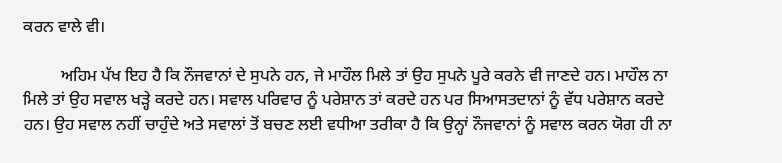ਕਰਨ ਵਾਲੇ ਵੀ।

         ਅਹਿਮ ਪੱਖ ਇਹ ਹੈ ਕਿ ਨੌਜਵਾਨਾਂ ਦੇ ਸੁਪਨੇ ਹਨ, ਜੇ ਮਾਹੌਲ ਮਿਲੇ ਤਾਂ ਉਹ ਸੁਪਨੇ ਪੂਰੇ ਕਰਨੇ ਵੀ ਜਾਣਦੇ ਹਨ। ਮਾਹੌਲ ਨਾ ਮਿਲੇ ਤਾਂ ਉਹ ਸਵਾਲ ਖੜ੍ਹੇ ਕਰਦੇ ਹਨ। ਸਵਾਲ ਪਰਿਵਾਰ ਨੂੰ ਪਰੇਸ਼ਾਨ ਤਾਂ ਕਰਦੇ ਹਨ ਪਰ ਸਿਆਸਤਦਾਨਾਂ ਨੂੰ ਵੱਧ ਪਰੇਸ਼ਾਨ ਕਰਦੇ ਹਨ। ਉਹ ਸਵਾਲ ਨਹੀਂ ਚਾਹੁੰਦੇ ਅਤੇ ਸਵਾਲਾਂ ਤੋਂ ਬਚਣ ਲਈ ਵਧੀਆ ਤਰੀਕਾ ਹੈ ਕਿ ਉਨ੍ਹਾਂ ਨੌਜਵਾਨਾਂ ਨੂੰ ਸਵਾਲ ਕਰਨ ਯੋਗ ਹੀ ਨਾ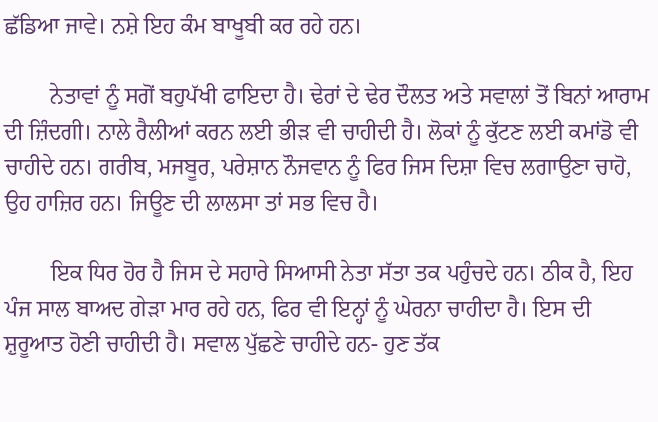ਛੱਡਿਆ ਜਾਵੇ। ਨਸ਼ੇ ਇਹ ਕੰਮ ਬਾਖੂਬੀ ਕਰ ਰਹੇ ਹਨ।

        ਨੇਤਾਵਾਂ ਨੂੰ ਸਗੋਂ ਬਹੁਪੱਖੀ ਫਾਇਦਾ ਹੈ। ਢੇਰਾਂ ਦੇ ਢੇਰ ਦੌਲਤ ਅਤੇ ਸਵਾਲਾਂ ਤੋਂ ਬਿਨਾਂ ਆਰਾਮ ਦੀ ਜ਼ਿੰਦਗੀ। ਨਾਲੇ ਰੈਲੀਆਂ ਕਰਨ ਲਈ ਭੀੜ ਵੀ ਚਾਹੀਦੀ ਹੈ। ਲੋਕਾਂ ਨੂੰ ਕੁੱਟਣ ਲਈ ਕਮਾਂਡੋ ਵੀ ਚਾਹੀਦੇ ਹਨ। ਗਰੀਬ, ਮਜਬੂਰ, ਪਰੇਸ਼ਾਨ ਨੌਜਵਾਨ ਨੂੰ ਫਿਰ ਜਿਸ ਦਿਸ਼ਾ ਵਿਚ ਲਗਾਉਣਾ ਚਾਹੋ, ਉਹ ਹਾਜ਼ਿਰ ਹਨ। ਜਿਊਣ ਦੀ ਲਾਲਸਾ ਤਾਂ ਸਭ ਵਿਚ ਹੈ।

        ਇਕ ਧਿਰ ਹੋਰ ਹੈ ਜਿਸ ਦੇ ਸਹਾਰੇ ਸਿਆਸੀ ਨੇਤਾ ਸੱਤਾ ਤਕ ਪਹੁੰਚਦੇ ਹਨ। ਠੀਕ ਹੈ, ਇਹ ਪੰਜ ਸਾਲ ਬਾਅਦ ਗੇੜਾ ਮਾਰ ਰਹੇ ਹਨ, ਫਿਰ ਵੀ ਇਨ੍ਹਾਂ ਨੂੰ ਘੇਰਨਾ ਚਾਹੀਦਾ ਹੈ। ਇਸ ਦੀ ਸ਼ੁਰੂਆਤ ਹੋਣੀ ਚਾਹੀਦੀ ਹੈ। ਸਵਾਲ ਪੁੱਛਣੇ ਚਾਹੀਦੇ ਹਨ- ਹੁਣ ਤੱਕ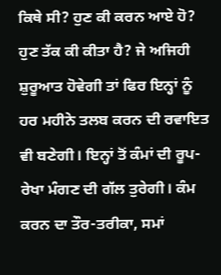ਕਿਥੇ ਸੀ? ਹੁਣ ਕੀ ਕਰਨ ਆਏ ਹੋ? ਹੁਣ ਤੱਕ ਕੀ ਕੀਤਾ ਹੈ? ਜੇ ਅਜਿਹੀ ਸ਼ੁਰੂਆਤ ਹੋਵੇਗੀ ਤਾਂ ਫਿਰ ਇਨ੍ਹਾਂ ਨੂੰ ਹਰ ਮਹੀਨੇ ਤਲਬ ਕਰਨ ਦੀ ਰਵਾਇਤ ਵੀ ਬਣੇਗੀ। ਇਨ੍ਹਾਂ ਤੋਂ ਕੰਮਾਂ ਦੀ ਰੂਪ-ਰੇਖਾ ਮੰਗਣ ਦੀ ਗੱਲ ਤੁਰੇਗੀ। ਕੰਮ ਕਰਨ ਦਾ ਤੌਰ-ਤਰੀਕਾ, ਸਮਾਂ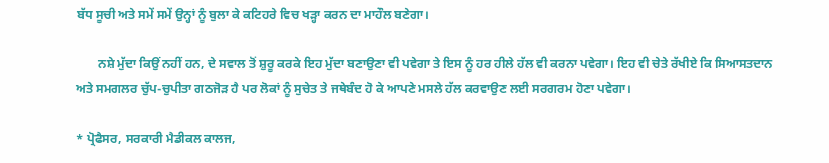ਬੱਧ ਸੂਚੀ ਅਤੇ ਸਮੇਂ ਸਮੇਂ ਉਨ੍ਹਾਂ ਨੂੰ ਬੁਲਾ ਕੇ ਕਟਿਹਰੇ ਵਿਚ ਖੜ੍ਹਾ ਕਰਨ ਦਾ ਮਾਹੌਲ ਬਣੇਗਾ।

       ਨਸ਼ੇ ਮੁੱਦਾ ਕਿਉਂ ਨਹੀਂ ਹਨ, ਦੇ ਸਵਾਲ ਤੋਂ ਸ਼ੁਰੂ ਕਰਕੇ ਇਹ ਮੁੱਦਾ ਬਣਾਉਣਾ ਵੀ ਪਵੇਗਾ ਤੇ ਇਸ ਨੂੰ ਹਰ ਹੀਲੇ ਹੱਲ ਵੀ ਕਰਨਾ ਪਵੇਗਾ। ਇਹ ਵੀ ਚੇਤੇ ਰੱਖੀਏ ਕਿ ਸਿਆਸਤਦਾਨ ਅਤੇ ਸਮਗਲਰ ਚੁੱਪ-ਚੁਪੀਤਾ ਗਠਜੋੜ ਹੈ ਪਰ ਲੋਕਾਂ ਨੂੰ ਸੁਚੇਤ ਤੇ ਜਥੇਬੰਦ ਹੋ ਕੇ ਆਪਣੇ ਮਸਲੇ ਹੱਲ ਕਰਵਾਉਣ ਲਈ ਸਰਗਰਮ ਹੋਣਾ ਪਵੇਗਾ।

* ਪ੍ਰੋਫੈਸਰ, ਸਰਕਾਰੀ ਮੈਡੀਕਲ ਕਾਲਜ,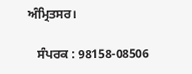ਅੰਮ੍ਰਿਤਸਰ।

   ਸੰਪਰਕ : 98158-08506